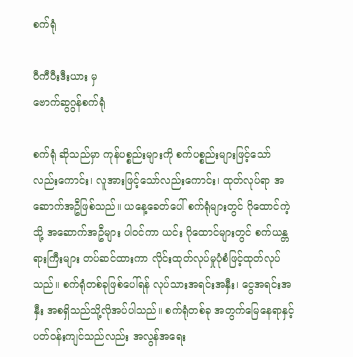စက်ရုံ

ဝီကီပီးဒီးယား မှ
ဗောက်ဆွဂွန်စက်ရုံ

စက်ရုံ ဆိုသည်မှာ ကုန်ပစ္စည်းများကို စက်ပစ္စည်းများဖြင့်သော်လည်းကောင်း၊ လူအားဖြင့်သော်လည်းကောင်း၊ ထုတ်လုပ်ရာ အဆောက်အဦဖြစ်သည်။ ယနေ့ခေတ်ပေါ် စက်ရုံများတွင် ဂိုထောင်ကဲ့သို့ အဆောက်အဦများ ပါဝင်ကာ ယင်း ဂိုထောင်များတွင် စက်ယန္တရားကြီးများ တပ်ဆင်ထားကာ လိုင်းထုတ်လုပ်မှုပုံစံဖြင့်ထုတ်လုပ်သည်။ စက်ရုံတစ်ခုဖြစ်ပေါ်ရန် လုပ်သားအရင်းအနှီး၊ ငွေအရင်းအနှီး အစရှိသည်သို့လိုအပ်ပါသည်။ စက်ရုံတစ်ခု အတွက်မြေနေရာနှင့် ပတ်ဝန်းကျင်သည်လည်း အလွန်အရေး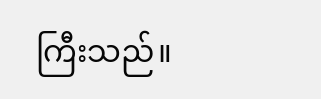ကြီးသည်။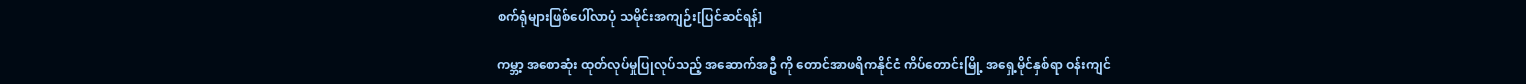စက်ရုံများဖြစ်ပေါ်လာပုံ သမိုင်းအကျဉ်း[ပြင်ဆင်ရန်]

ကမ္ဘာ့ အစောဆုံး ထုတ်လုပ်မှုပြုလုပ်သည့် အဆောက်အဦ ကို တောင်အာဖရိကနိုင်ငံ ကိပ်တောင်းမြို့ အရှေ့မိုင်နှစ်ရာ ဝန်းကျင်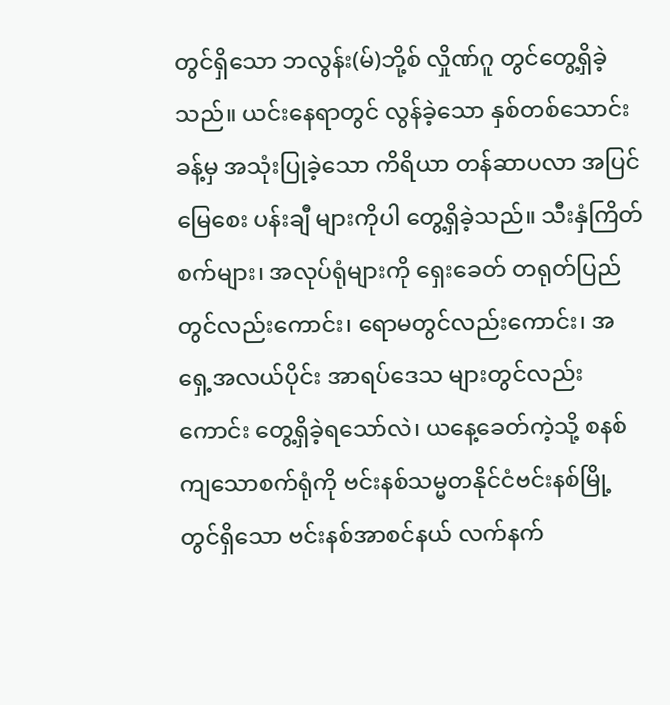တွင်ရှိသော ဘလွန်း(မ်)ဘို့စ် လှိုဏ်ဂူ တွင်တွေ့ရှိခဲ့သည်။ ယင်းနေရာတွင် လွန်ခဲ့သော နှစ်တစ်သောင်းခန့်မှ အသုံးပြုခဲ့သော ကိရိယာ တန်ဆာပလာ အပြင် မြေစေး ပန်းချီ များကိုပါ တွေ့ရှိခဲ့သည်။ သီးနှံကြိတ်စက်များ၊ အလုပ်ရုံများကို ရှေးခေတ် တရုတ်ပြည်တွင်လည်းကောင်း၊ ရောမတွင်လည်းကောင်း၊ အရှေ့အလယ်ပိုင်း အာရပ်ဒေသ များတွင်လည်းကောင်း တွေ့ရှိခဲ့ရသော်လဲ၊ ယနေ့ခေတ်ကဲ့သို့ စနစ်ကျသောစက်ရုံကို ဗင်းနစ်သမ္မတနိုင်ငံဗင်းနစ်မြို့ တွင်ရှိသော ဗင်းနစ်အာစင်နယ် လက်နက်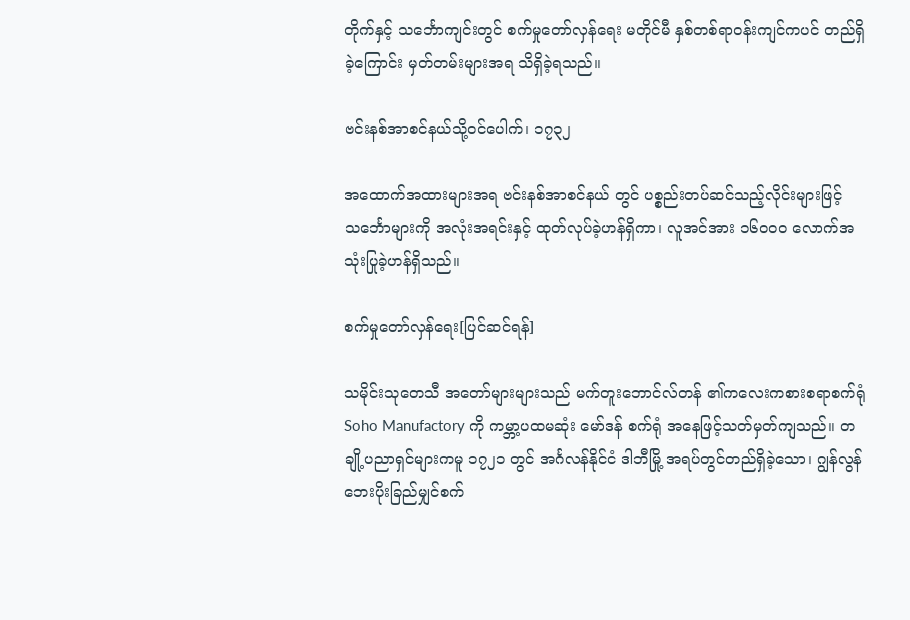တိုက်နှင့် သင်္ဘောကျင်းတွင် စက်မှုတော်လှန်ရေး မတိုင်မီ နှစ်တစ်ရာဝန်းကျင်ကပင် တည်ရှိခဲ့ကြောင်း မှတ်တမ်းများအရ သိရှိခဲ့ရသည်။

ဗင်းနစ်အာစင်နယ်သို့ဝင်ပေါက်၊ ၁၇၃၂

အထောက်အထားများအရ ဗင်းနစ်အာစင်နယ် တွင် ပစ္စည်းတပ်ဆင်သည့်လိုင်းများဖြင့် သင်္ဘောများကို အလုံးအရင်းနှင့် ထုတ်လုပ်ခဲ့ဟန်ရှိကာ၊ လူအင်အား ၁၆၀၀၀ လောက်အသုံးပြုခဲ့ဟန်ရှိသည်။

စက်မှုတော်လှန်ရေး[ပြင်ဆင်ရန်]

သမိုင်းသုတေသီ အတော်များများသည် မက်တူးဘောင်လ်တန် ၏ကလေးကစားစရာစက်ရုံ Soho Manufactory ကို ကမ္ဘာ့ပထမဆုံး မော်ဒန် စက်ရုံ အနေဖြင့်သတ်မှတ်ကျသည်။ တချို့ပညာရှင်များကမူ ၁၇၂၁ တွင် အင်္ဂလန်နိုင်ငံ ဒါဘီမြို့ အရပ်တွင်တည်ရှိခဲ့သော၊ ဂျွန်လွန်ဘေးပိုးခြည်မျှင်စက်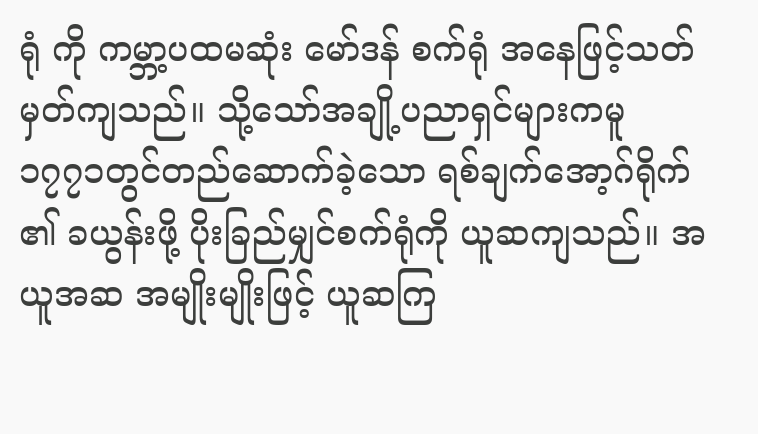ရုံ ကို ကမ္ဘာ့ပထမဆုံး မော်ဒန် စက်ရုံ အနေဖြင့်သတ်မှတ်ကျသည်။ သို့သော်အချို့ပညာရှင်များကမူ ၁၇၇၁တွင်တည်ဆောက်ခဲ့သော ရစ်ချက်အော့ဂ်ရိုက် ၏ ခယွန်းဖို့ ပိုးခြည်မျှင်စက်ရုံကို ယူဆကျသည်။ အယူအဆ အမျိုးမျိုးဖြင့် ယူဆကြ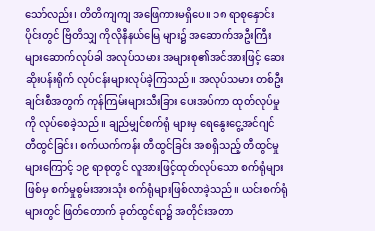သော်လည်း၊ တိတိကျကျ အဖြေကားမရှိပေ။ ၁၈ ရာစုနှောင်းပိုင်းတွင် ဗြိတိသျှ ကိုလိုနီနယ်မြေ များ၌ အဆောက်အဦးကြီးများဆောက်လုပ်ခါ အလုပ်သမား အများစု၏အင်အားဖြင့် ဆေးဆိုးပန်းရိုက် လုပ်ငန်းများလုပ်ခဲ့ကြသည်။ အလုပ်သမား တစ်ဦးချင်းစီအတွက် ကုန်ကြမ်းများသီးခြား ပေးအပ်ကာ ထုတ်လုပ်မှုကို လုပ်စေခဲ့သည်။ ချည်မျှင်စက်ရုံ များမှ ရေနွေးငွေ့အင်ဂျင် တီထွင်ခြင်း၊ စက်ယက်ကန်း တီထွင်ခြင်း အစရှိသည့် တီထွင်မှုများကြောင့် ၁၉ ရာစုတွင် လူအားဖြင့်ထုတ်လုပ်သော စက်ရုံများဖြစ်မှ စက်မှုစွမ်းအားသုံး စက်ရုံများဖြစ်လာခဲ့သည်။ ယင်းစက်ရုံများတွင် ဖြတ်တောက် ခုတ်ထွင်ရာ၌ အတိုင်းအတာ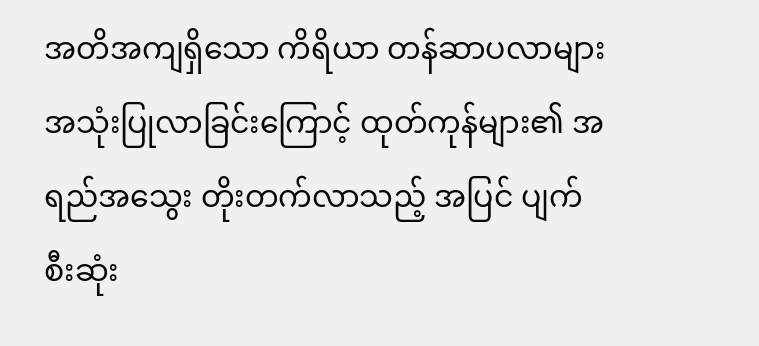အတိအကျရှိသော ကိရိယာ တန်ဆာပလာများ အသုံးပြုလာခြင်းကြောင့် ထုတ်ကုန်များ၏ အရည်အသွေး တိုးတက်လာသည့် အပြင် ပျက်စီးဆုံး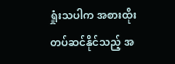ရှုံးသပါက အစားထိုးတပ်ဆင်နိုင်သည့် အ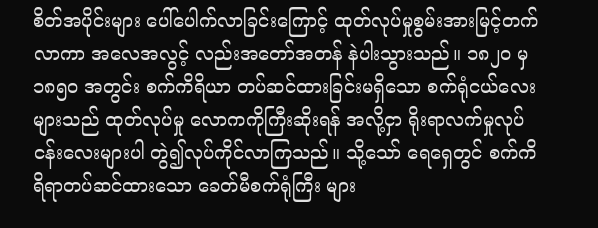စိတ်အပိုင်းများ ပေါ်ပေါက်လာခြင်းကြောင့် ထုတ်လုပ်မှုစွမ်းအားမြင့်တက်လာကာ အလေအလွင့် လည်းအတော်အတန် နဲပါးသွားသည်။ ၁၈၂၀ မှ ၁၈၅၀ အတွင်း စက်ကိရိယာ တပ်ဆင်ထားခြင်းမရှိသော စက်ရုံငယ်လေးများသည် ထုတ်လုပ်မှု လောကကိုကြီးဆိုးရန် အလို့ငှာ ရိုးရာလက်မှုလုပ်ငန်းလေးများပါ တွဲ၍လုပ်ကိုင်လာကြသည်။ သို့သော် ရေရှေတွင် စက်ကိရိရာတပ်ဆင်ထားသော ခေတ်မီစက်ရုံကြီး များ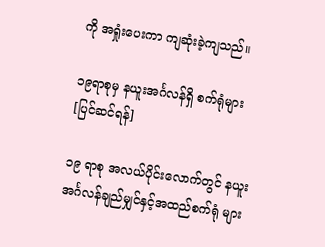ကို အရှုံးပေးကာ ကျဆုံးခဲ့ကျသည်။

၁၉ရာစုမှ နယူးအင်္ဂလန်ရှိ စက်ရုံများ[ပြင်ဆင်ရန်]

၁၉ ရာစု အလယ်ပိုင်းလောက်တွင် နယူးအင်္ဂလန်ချည်မျှင်နှင့်အထည်စက်ရုံ များ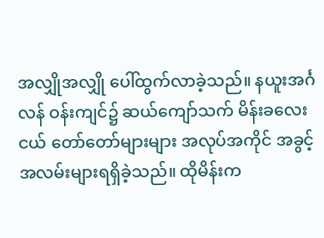အလျှိုအလျှို ပေါ်ထွက်လာခဲ့သည်။ နယူးအင်္ဂလန် ဝန်းကျင်၌ ဆယ်ကျော်သက် မိန်းခလေးငယ် တော်တော်များများ အလုပ်အကိုင် အခွင့်အလမ်းများရရှိခဲ့သည်။ ထိုမိန်းက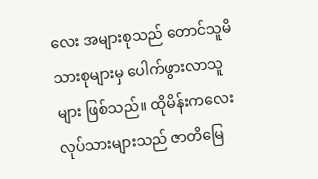လေး အများစုသည် တောင်သူမိသားစုများမှ ပေါက်ဖွားလာသူများ ဖြစ်သည်။ ထိုမိန်းကလေး လုပ်သားများသည် ဇာတိမြေ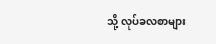သို့ လုပ်ခလစာများ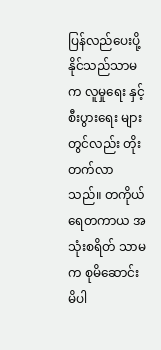ပြန်လည်ပေးပို့ နိုင်သည်သာမက လူမှုရေး နှင့် စီးပွားရေး များတွင်လည်း တိုးတက်လာသည်။ တကိုယ်ရေတကာယ အသုံးစရိတ် သာမက စုမိဆောင်းမိပါ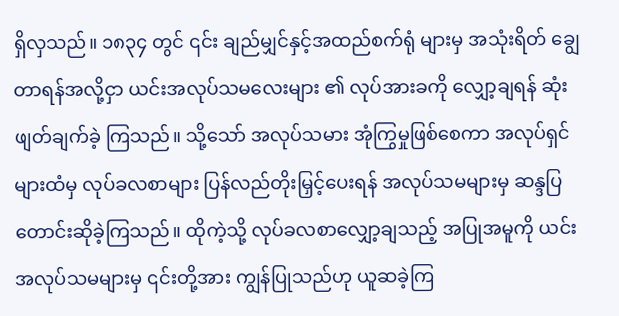ရှိလှသည်။ ၁၈၃၄ တွင် ၎င်း ချည်မျှင်နှင့်အထည်စက်ရုံ များမှ အသုံးရိတ် ချွေတာရန်အလို့ငှာ ယင်းအလုပ်သမလေးများ ၏ လုပ်အားခကို လျှော့ချရန် ဆုံးဖျတ်ချက်ခဲ့ ကြသည်။ သို့သော် အလုပ်သမား အုံကြွမှုဖြစ်စေကာ အလုပ်ရှင်များထံမှ လုပ်ခလစာများ ပြန်လည်တိုးမြှင့်ပေးရန် အလုပ်သမများမှ ဆန္ဒပြတောင်းဆိုခဲ့ကြသည်။ ထိုကဲ့သို့ လုပ်ခလစာလျှော့ချသည့် အပြုအမူကို ယင်း အလုပ်သမများမှ ၎င်းတို့အား ကျွန်ပြုသည်ဟု ယူဆခဲ့ကြ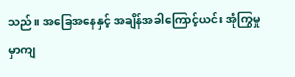သည်။ အခြေအနေနှင့် အချိန်အခါကြောင့်ယင်း အုံကြွမှု မှာကျ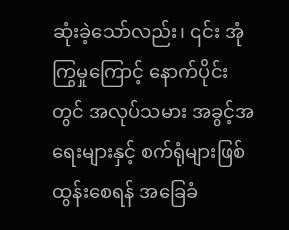ဆုံးခဲ့သော်လည်း၊ ၎င်း အုံကြွမှုကြောင့် နောက်ပိုင်းတွင် အလုပ်သမား အခွင့်အရေးများနှင့် စက်ရုံများဖြစ်ထွန်းစေရန် အခြေခံ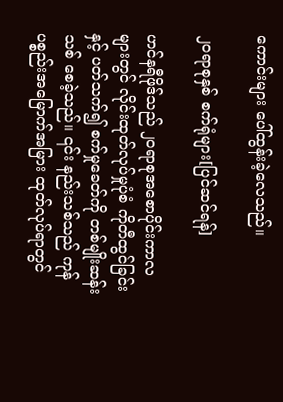ကောင်းများ ပေါ်ထွန်းခဲ့လေသည်။

၂၀ရာစုနှစ် စက်ရုံများ[ပြင်ဆင်ရန်]

ဟင်နရီဖိုဒ်သည် ၂၀ရာစုအစောပိုင်းကာလများတွင် လိုင်းထုတ်လုပ်မှုပုံစံ ကိုတီထွင်ခြင်းနှင့် ပတ်သက်၍ စက်မှုခေတ်ကို တစ်မျိုးဆန်းသစ် စေခဲ့သည်။ ၎င်း နည်းသစ်သည် ကုန်ပစ္စည်းအမြောက်အမြား ထုတ်လုပ်ရာတွင်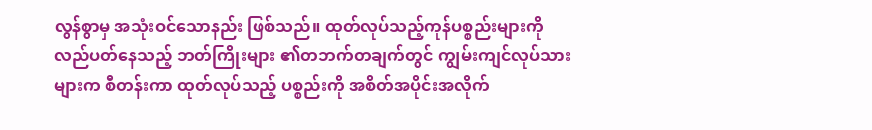လွန်စွာမှ အသုံးဝင်သောနည်း ဖြစ်သည်။ ထုတ်လုပ်သည့်ကုန်ပစ္စည်းများကို လည်ပတ်နေသည့် ဘတ်ကြိုးများ ၏တဘက်တချက်တွင် ကျွမ်းကျင်လုပ်သားများက စီတန်းကာ ထုတ်လုပ်သည့် ပစ္စည်းကို အစိတ်အပိုင်းအလိုက်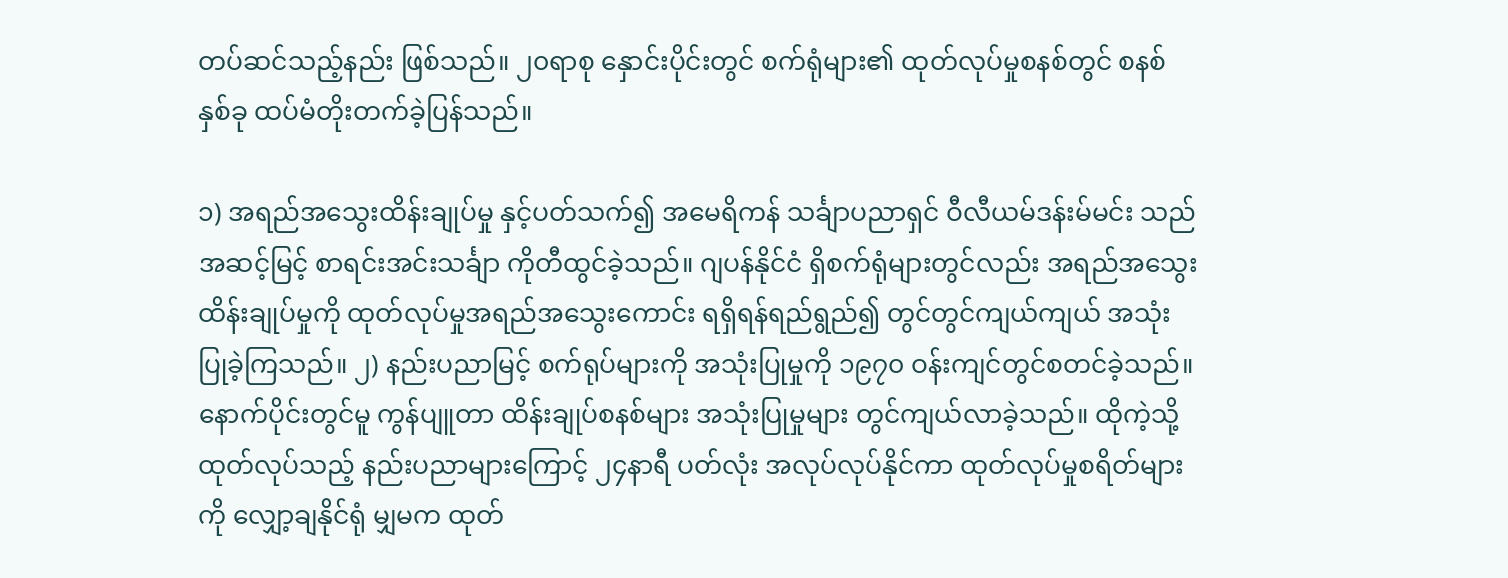တပ်ဆင်သည့်နည်း ဖြစ်သည်။ ၂၀ရာစု နှောင်းပိုင်းတွင် စက်ရုံများ၏ ထုတ်လုပ်မှုစနစ်တွင် စနစ်နှစ်ခု ထပ်မံတိုးတက်ခဲ့ပြန်သည်။

၁) အရည်အသွေးထိန်းချုပ်မှု နှင့်ပတ်သက်၍ အမေရိကန် သင်္ချာပညာရှင် ဝီလီယမ်ဒန်းမ်မင်း သည်အဆင့်မြင့် စာရင်းအင်းသင်္ချာ ကိုတီထွင်ခဲ့သည်။ ဂျပန်နိုင်ငံ ရှိစက်ရုံများတွင်လည်း အရည်အသွေးထိန်းချုပ်မှုကို ထုတ်လုပ်မှုအရည်အသွေးကောင်း ရရှိရန်ရည်ရွည်၍ တွင်တွင်ကျယ်ကျယ် အသုံးပြုခဲ့ကြသည်။ ၂) နည်းပညာမြင့် စက်ရုပ်များကို အသုံးပြုမှုကို ၁၉၇၀ ဝန်းကျင်တွင်စတင်ခဲ့သည်။ နောက်ပိုင်းတွင်မူ ကွန်ပျူတာ ထိန်းချုပ်စနစ်များ အသုံးပြုမှုများ တွင်ကျယ်လာခဲ့သည်။ ထိုကဲ့သို့ ထုတ်လုပ်သည့် နည်းပညာများကြောင့် ၂၄နာရီ ပတ်လုံး အလုပ်လုပ်နိုင်ကာ ထုတ်လုပ်မှုစရိတ်များကို လျှော့ချနိုင်ရုံ မျှမက ထုတ်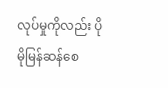လုပ်မှုကိုလည်း ပိုမိုမြန်ဆန်စေ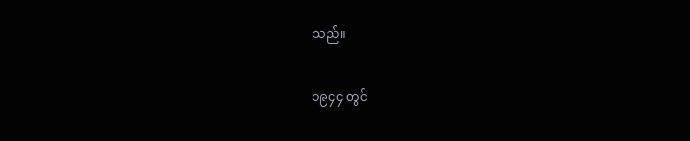သည်။

၁၉၄၄ တွင်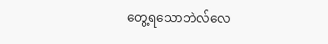တွေ့ရသောဘဲလ်လေ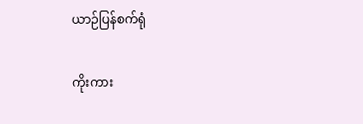ယာဉ်ပြန်စက်ရုံ


ကိုးကား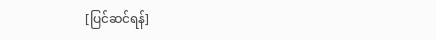[ပြင်ဆင်ရန်]